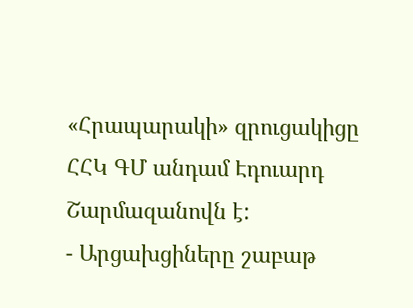«Հրապարակի» զրուցակիցը ՀՀԿ ԳՄ անդամ Էդուարդ Շարմազանովն է:
- Արցախցիները շաբաթ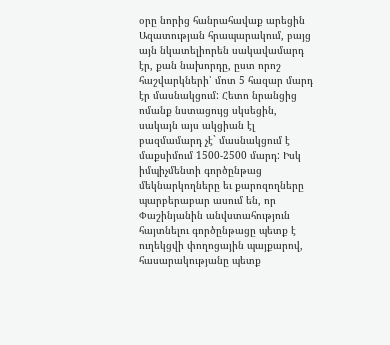օրը նորից հանրահավաք արեցին Ազատության հրապարակում, բայց այն նկատելիորեն սակավամարդ էր, քան նախորդը, ըստ որոշ հաշվարկների՝ մոտ 5 հազար մարդ էր մասնակցում: Հետո նրանցից ոմանք նստացույց սկսեցին, սակայն այս ակցիան էլ բազմամարդ չէ` մասնակցում է մաքսիմում 1500-2500 մարդ: Իսկ իմպիչմենտի գործընթաց մեկնարկողները եւ քարոզողները պարբերաբար ասում են, որ Փաշինյանին անվստահություն հայտնելու գործընթացը պետք է ուղեկցվի փողոցային պայքարով, հասարակությանը պետք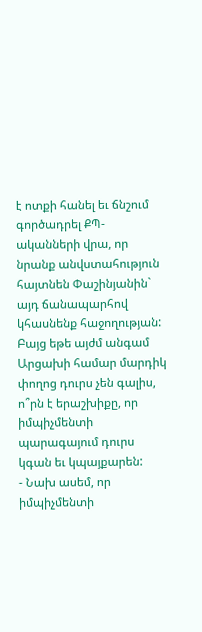է ոտքի հանել եւ ճնշում գործադրել ՔՊ-ականների վրա, որ նրանք անվստահություն հայտնեն Փաշինյանին` այդ ճանապարհով կհասնենք հաջողության: Բայց եթե այժմ անգամ Արցախի համար մարդիկ փողոց դուրս չեն գալիս, ո՞րն է երաշխիքը, որ իմպիչմենտի պարագայում դուրս կգան եւ կպայքարեն:
- Նախ ասեմ, որ իմպիչմենտի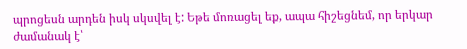պրոցեսն արդեն իսկ սկսվել է: Եթե մոռացել եք, ապա հիշեցնեմ, որ երկար ժամանակ է՝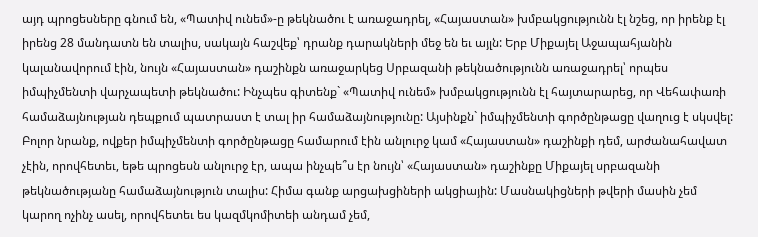այդ պրոցեսները գնում են, «Պատիվ ունեմ»-ը թեկնածու է առաջադրել, «Հայաստան» խմբակցությունն էլ նշեց, որ իրենք էլ իրենց 28 մանդատն են տալիս, սակայն հաշվեք՝ դրանք դարակների մեջ են եւ այլն: Երբ Միքայել Աջապահյանին կալանավորում էին, նույն «Հայաստան» դաշինքն առաջարկեց Սրբազանի թեկնածությունն առաջադրել՝ որպես իմպիչմենտի վարչապետի թեկնածու: Ինչպես գիտենք` «Պատիվ ունեմ» խմբակցությունն էլ հայտարարեց, որ Վեհափառի համաձայնության դեպքում պատրաստ է տալ իր համաձայնությունը: Այսինքն` իմպիչմենտի գործընթացը վաղուց է սկսվել: Բոլոր նրանք, ովքեր իմպիչմենտի գործընթացը համարում էին անլուրջ կամ «Հայաստան» դաշինքի դեմ, արժանահավատ չէին, որովհետեւ, եթե պրոցեսն անլուրջ էր, ապա ինչպե՞ս էր նույն՝ «Հայաստան» դաշինքը Միքայել սրբազանի թեկնածությանը համաձայնություն տալիս: Հիմա գանք արցախցիների ակցիային: Մասնակիցների թվերի մասին չեմ կարող ոչինչ ասել, որովհետեւ ես կազմկոմիտեի անդամ չեմ,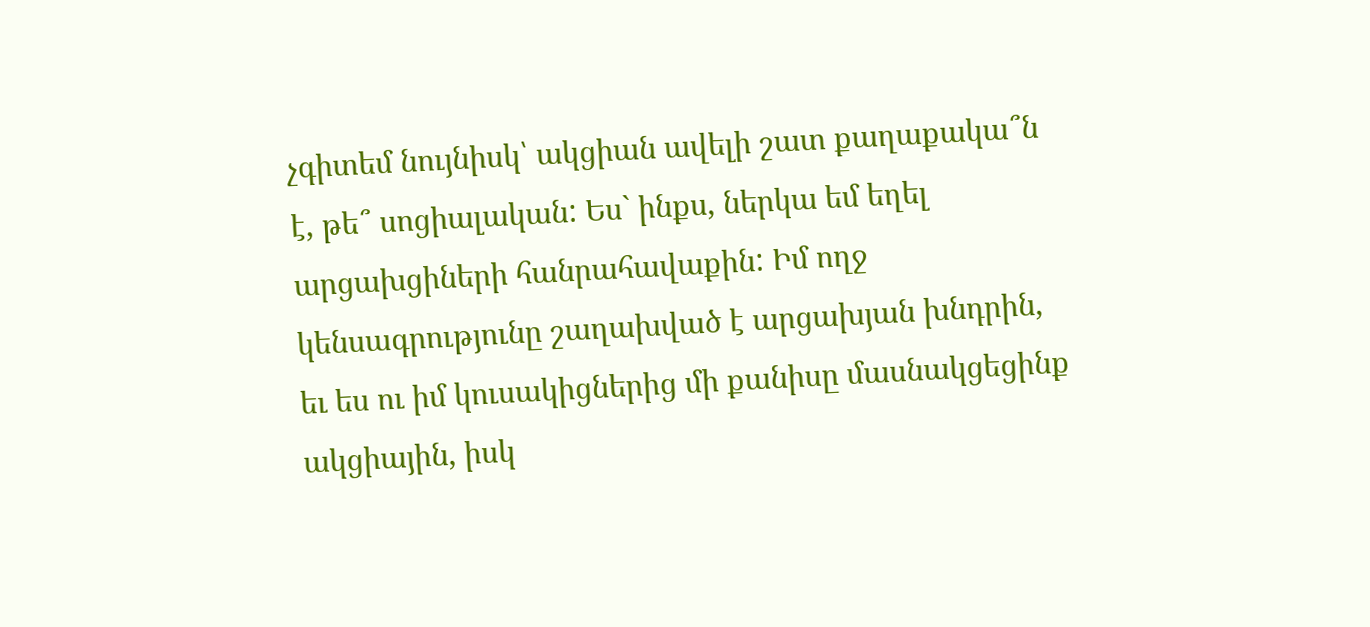չգիտեմ նույնիսկ՝ ակցիան ավելի շատ քաղաքակա՞ն է, թե՞ սոցիալական: Ես` ինքս, ներկա եմ եղել արցախցիների հանրահավաքին: Իմ ողջ կենսագրությունը շաղախված է արցախյան խնդրին, եւ ես ու իմ կուսակիցներից մի քանիսը մասնակցեցինք ակցիային, իսկ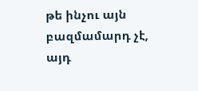թե ինչու այն բազմամարդ չէ, այդ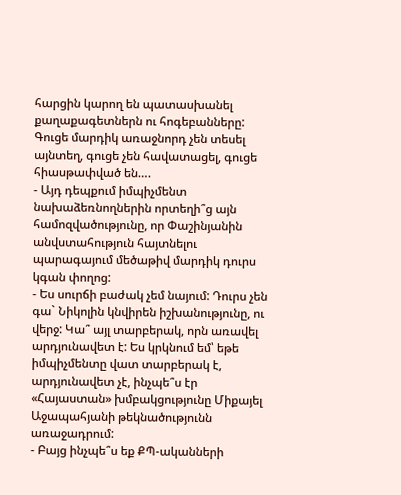հարցին կարող են պատասխանել քաղաքագետներն ու հոգեբանները: Գուցե մարդիկ առաջնորդ չեն տեսել այնտեղ, գուցե չեն հավատացել, գուցե հիասթափված են….
- Այդ դեպքում իմպիչմենտ նախաձեռնողներին որտեղի՞ց այն համոզվածությունը, որ Փաշինյանին անվստահություն հայտնելու պարագայում մեծաթիվ մարդիկ դուրս կգան փողոց:
- Ես սուրճի բաժակ չեմ նայում: Դուրս չեն գա` Նիկոլին կնվիրեն իշխանությունը, ու վերջ: Կա՞ այլ տարբերակ, որն առավել արդյունավետ է: Ես կրկնում եմ՝ եթե իմպիչմենտը վատ տարբերակ է, արդյունավետ չէ, ինչպե՞ս էր «Հայաստան» խմբակցությունը Միքայել Աջապահյանի թեկնածությունն առաջադրում:
- Բայց ինչպե՞ս եք ՔՊ-ականների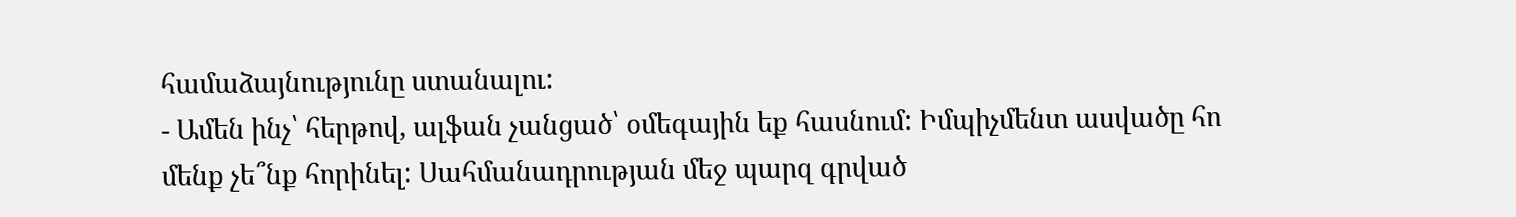համաձայնությունը ստանալու:
- Ամեն ինչ՝ հերթով, ալֆան չանցած՝ օմեգային եք հասնում: Իմպիչմենտ ասվածը հո մենք չե՞նք հորինել: Սահմանադրության մեջ պարզ գրված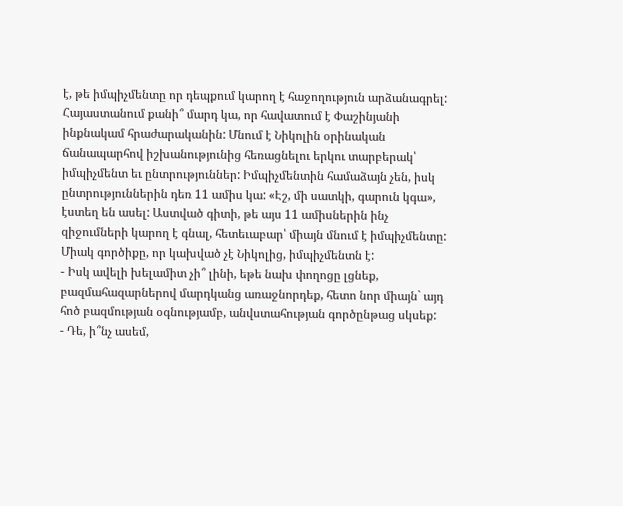է, թե իմպիչմենտը որ դեպքում կարող է հաջողություն արձանագրել: Հայաստանում քանի՞ մարդ կա, որ հավատում է Փաշինյանի ինքնակամ հրաժարականին: Մնում է Նիկոլին օրինական ճանապարհով իշխանությունից հեռացնելու երկու տարբերակ՝ իմպիչմենտ եւ ընտրություններ: Իմպիչմենտին համաձայն չեն, իսկ ընտրություններին դեռ 11 ամիս կա: «Էշ, մի սատկի, գարուն կգա», էստեղ են ասել: Աստված գիտի, թե այս 11 ամիսներին ինչ զիջումների կարող է գնալ, հետեւաբար՝ միայն մնում է իմպիչմենտը: Միակ գործիքը, որ կախված չէ Նիկոլից, իմպիչմենտն է:
- Իսկ ավելի խելամիտ չի՞ լինի, եթե նախ փողոցը լցնեք, բազմահազարներով մարդկանց առաջնորդեք, հետո նոր միայն` այդ հոծ բազմության օգնությամբ, անվստահության գործընթաց սկսեք:
- Դե, ի՞նչ ասեմ,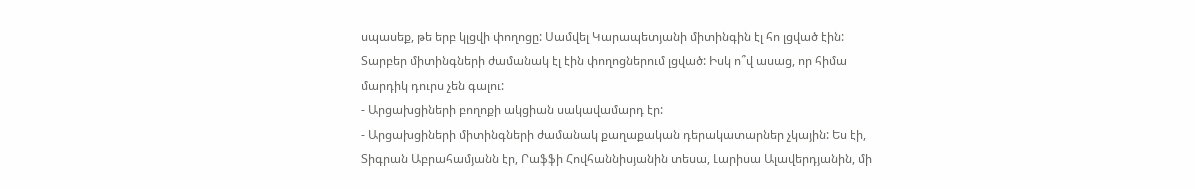սպասեք, թե երբ կլցվի փողոցը: Սամվել Կարապետյանի միտինգին էլ հո լցված էին: Տարբեր միտինգների ժամանակ էլ էին փողոցներում լցված: Իսկ ո՞վ ասաց, որ հիմա մարդիկ դուրս չեն գալու:
- Արցախցիների բողոքի ակցիան սակավամարդ էր:
- Արցախցիների միտինգների ժամանակ քաղաքական դերակատարներ չկային: Ես էի, Տիգրան Աբրահամյանն էր, Րաֆֆի Հովհաննիսյանին տեսա, Լարիսա Ալավերդյանին, մի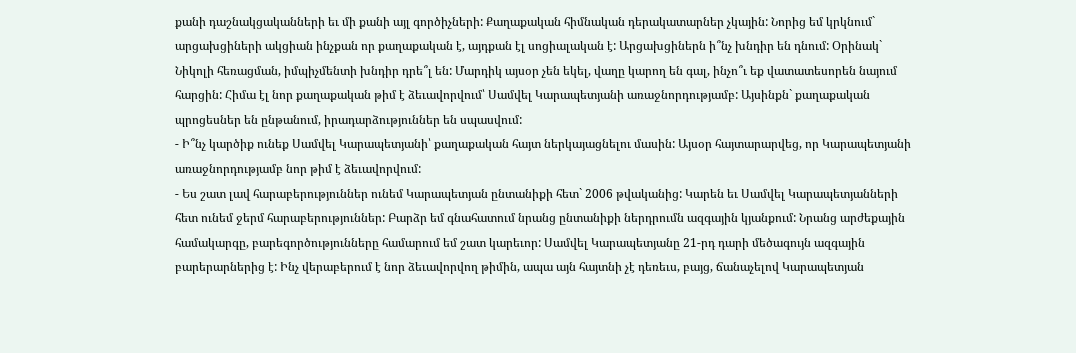քանի դաշնակցականների եւ մի քանի այլ գործիչների: Քաղաքական հիմնական դերակատարներ չկային: Նորից եմ կրկնում` արցախցիների ակցիան ինչքան որ քաղաքական է, այդքան էլ սոցիալական է: Արցախցիներն ի՞նչ խնդիր են դնում: Օրինակ` Նիկոլի հեռացման, իմպիչմենտի խնդիր դրե՞լ են: Մարդիկ այսօր չեն եկել, վաղը կարող են գալ, ինչո՞ւ եք վատատեսորեն նայում հարցին: Հիմա էլ նոր քաղաքական թիմ է ձեւավորվում՝ Սամվել Կարապետյանի առաջնորդությամբ: Այսինքն` քաղաքական պրոցեսներ են ընթանում, իրադարձություններ են սպասվում:
- Ի՞նչ կարծիք ունեք Սամվել Կարապետյանի՝ քաղաքական հայտ ներկայացնելու մասին: Այսօր հայտարարվեց, որ Կարապետյանի առաջնորդությամբ նոր թիմ է ձեւավորվում:
- Ես շատ լավ հարաբերություններ ունեմ Կարապետյան ընտանիքի հետ` 2006 թվականից: Կարեն եւ Սամվել Կարապետյանների հետ ունեմ ջերմ հարաբերություններ: Բարձր եմ գնահատում նրանց ընտանիքի ներդրումն ազգային կյանքում: Նրանց արժեքային համակարգը, բարեգործությունները համարում եմ շատ կարեւոր: Սամվել Կարապետյանը 21-րդ դարի մեծագույն ազգային բարերարներից է: Ինչ վերաբերում է նոր ձեւավորվող թիմին, ապա այն հայտնի չէ դեռեւս, բայց, ճանաչելով Կարապետյան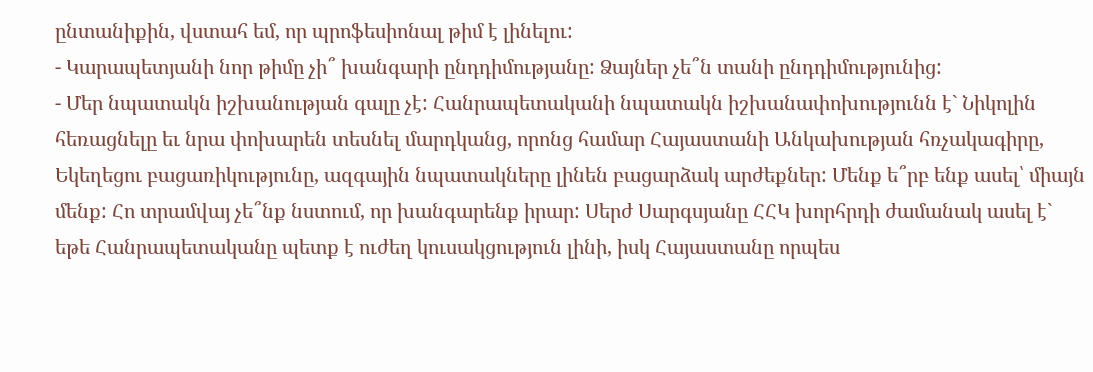ընտանիքին, վստահ եմ, որ պրոֆեսիոնալ թիմ է լինելու:
- Կարապետյանի նոր թիմը չի՞ խանգարի ընդդիմությանը: Ձայներ չե՞ն տանի ընդդիմությունից:
- Մեր նպատակն իշխանության գալը չէ: Հանրապետականի նպատակն իշխանափոխությունն է` Նիկոլին հեռացնելը եւ նրա փոխարեն տեսնել մարդկանց, որոնց համար Հայաստանի Անկախության հռչակագիրը, Եկեղեցու բացառիկությունը, ազգային նպատակները լինեն բացարձակ արժեքներ: Մենք ե՞րբ ենք ասել՝ միայն մենք: Հո տրամվայ չե՞նք նստում, որ խանգարենք իրար: Սերժ Սարգսյանը ՀՀԿ խորհրդի ժամանակ ասել է` եթե Հանրապետականը պետք է ուժեղ կուսակցություն լինի, իսկ Հայաստանը որպես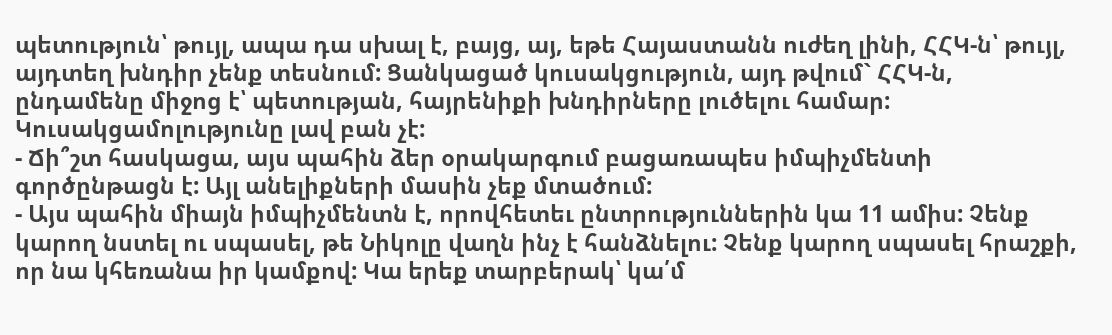պետություն՝ թույլ, ապա դա սխալ է, բայց, այ, եթե Հայաստանն ուժեղ լինի, ՀՀԿ-ն՝ թույլ, այդտեղ խնդիր չենք տեսնում: Ցանկացած կուսակցություն, այդ թվում` ՀՀԿ-ն, ընդամենը միջոց է՝ պետության, հայրենիքի խնդիրները լուծելու համար: Կուսակցամոլությունը լավ բան չէ:
- Ճի՞շտ հասկացա, այս պահին ձեր օրակարգում բացառապես իմպիչմենտի գործընթացն է: Այլ անելիքների մասին չեք մտածում:
- Այս պահին միայն իմպիչմենտն է, որովհետեւ ընտրություններին կա 11 ամիս: Չենք կարող նստել ու սպասել, թե Նիկոլը վաղն ինչ է հանձնելու: Չենք կարող սպասել հրաշքի, որ նա կհեռանա իր կամքով: Կա երեք տարբերակ՝ կա՛մ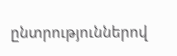ընտրություններով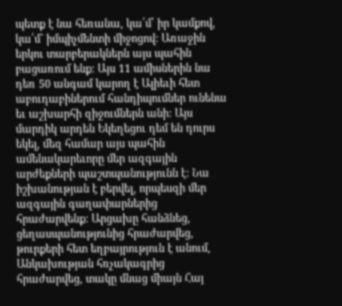պետք է նա հեռանա, կա՛մ՝ իր կամքով, կա՛մ` իմպիչմենտի միջոցով: Առաջին երկու տարբերակներն այս պահին բացառում ենք: Այս 11 ամիսներին նա դեռ 50 անգամ կարող է Ալիեւի հետ աբուդաբիներում հանդիպումներ ունենա եւ աշխարհի զիջումներն անի: Այս մարդիկ արդեն Եկեղեցու դեմ են դուրս եկել, մեզ համար այս պահին ամենակարեւորը մեր ազգային արժեքների պաշտպանությունն է: Նա իշխանության է բերվել, որպեսզի մեր ազգային գաղափարներից հրաժարվենք: Արցախը հանձնեց, ցեղասպանությունից հրաժարվեց, թուրքերի հետ եղբայրություն է անում, Անկախության հռչակագրից հրաժարվեց, տակը մնաց միայն Հայ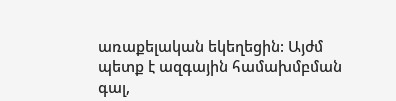առաքելական եկեղեցին: Այժմ պետք է ազգային համախմբման գալ,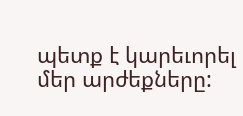պետք է կարեւորել մեր արժեքները: